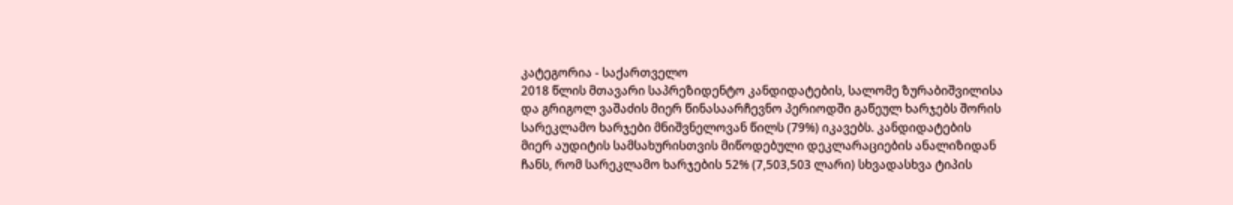კატეგორია - საქართველო
2018 წლის მთავარი საპრეზიდენტო კანდიდატების, სალომე ზურაბიშვილისა
და გრიგოლ ვაშაძის მიერ წინასაარჩევნო პერიოდში გაწეულ ხარჯებს შორის
სარეკლამო ხარჯები მნიშვნელოვან წილს (79%) იკავებს. კანდიდატების
მიერ აუდიტის სამსახურისთვის მიწოდებული დეკლარაციების ანალიზიდან
ჩანს, რომ სარეკლამო ხარჯების 52% (7,503,503 ლარი) სხვადასხვა ტიპის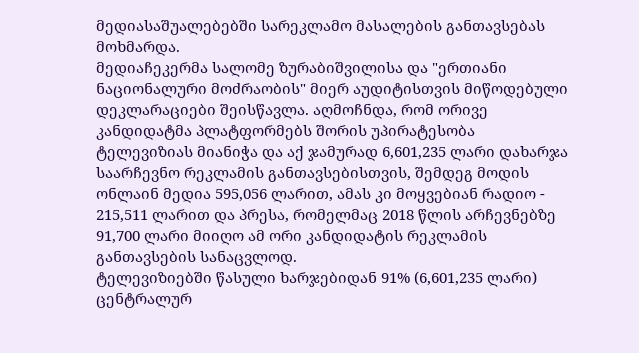მედიასაშუალებებში სარეკლამო მასალების განთავსებას მოხმარდა.
მედიაჩეკერმა სალომე ზურაბიშვილისა და "ერთიანი ნაციონალური მოძრაობის" მიერ აუდიტისთვის მიწოდებული დეკლარაციები შეისწავლა. აღმოჩნდა, რომ ორივე კანდიდატმა პლატფორმებს შორის უპირატესობა ტელევიზიას მიანიჭა და აქ ჯამურად 6,601,235 ლარი დახარჯა საარჩევნო რეკლამის განთავსებისთვის, შემდეგ მოდის ონლაინ მედია 595,056 ლარით, ამას კი მოყვებიან რადიო - 215,511 ლარით და პრესა, რომელმაც 2018 წლის არჩევნებზე 91,700 ლარი მიიღო ამ ორი კანდიდატის რეკლამის განთავსების სანაცვლოდ.
ტელევიზიებში წასული ხარჯებიდან 91% (6,601,235 ლარი) ცენტრალურ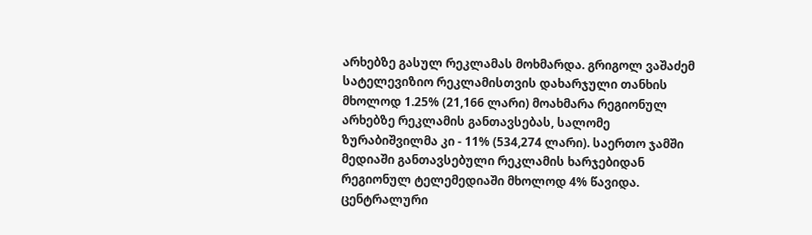არხებზე გასულ რეკლამას მოხმარდა. გრიგოლ ვაშაძემ სატელევიზიო რეკლამისთვის დახარჯული თანხის მხოლოდ 1.25% (21,166 ლარი) მოახმარა რეგიონულ არხებზე რეკლამის განთავსებას, სალომე ზურაბიშვილმა კი - 11% (534,274 ლარი). საერთო ჯამში მედიაში განთავსებული რეკლამის ხარჯებიდან რეგიონულ ტელემედიაში მხოლოდ 4% წავიდა.
ცენტრალური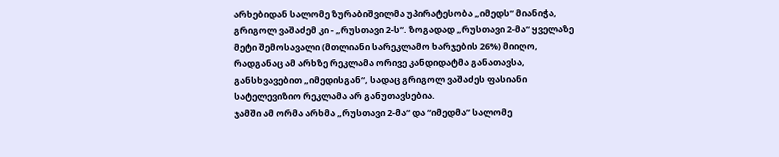არხებიდან სალომე ზურაბიშვილმა უპირატესობა „იმედს“ მიანიჭა, გრიგოლ ვაშაძემ კი - „რუსთავი 2-ს“. ზოგადად „რუსთავი 2-მა“ ყველაზე მეტი შემოსავალი (მთლიანი სარეკლამო ხარჯების 26%) მიიღო, რადგანაც ამ არხზე რეკლამა ორივე კანდიდატმა განათავსა, განსხვავებით „იმედისგან“, სადაც გრიგოლ ვაშაძეს ფასიანი სატელევიზიო რეკლამა არ განუთავსებია.
ჯამში ამ ორმა არხმა „რუსთავი 2-მა“ და “იმედმა” სალომე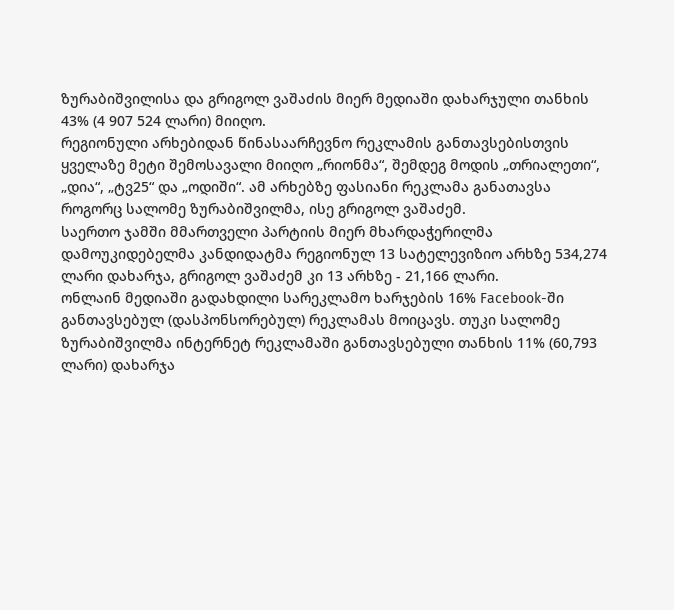ზურაბიშვილისა და გრიგოლ ვაშაძის მიერ მედიაში დახარჯული თანხის 43% (4 907 524 ლარი) მიიღო.
რეგიონული არხებიდან წინასაარჩევნო რეკლამის განთავსებისთვის ყველაზე მეტი შემოსავალი მიიღო „რიონმა“, შემდეგ მოდის „თრიალეთი“, „დია“, „ტვ25“ და „ოდიში“. ამ არხებზე ფასიანი რეკლამა განათავსა როგორც სალომე ზურაბიშვილმა, ისე გრიგოლ ვაშაძემ.
საერთო ჯამში მმართველი პარტიის მიერ მხარდაჭერილმა დამოუკიდებელმა კანდიდატმა რეგიონულ 13 სატელევიზიო არხზე 534,274 ლარი დახარჯა, გრიგოლ ვაშაძემ კი 13 არხზე - 21,166 ლარი.
ონლაინ მედიაში გადახდილი სარეკლამო ხარჯების 16% Facebook-ში განთავსებულ (დასპონსორებულ) რეკლამას მოიცავს. თუკი სალომე ზურაბიშვილმა ინტერნეტ რეკლამაში განთავსებული თანხის 11% (60,793 ლარი) დახარჯა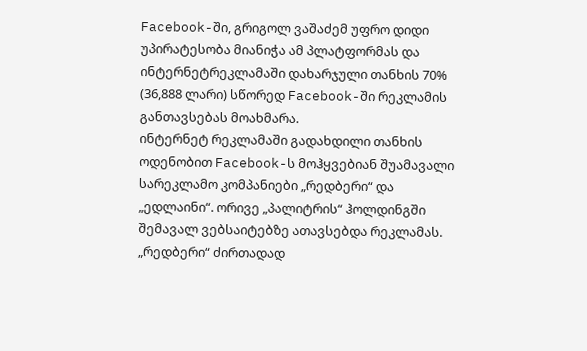Facebook-ში, გრიგოლ ვაშაძემ უფრო დიდი უპირატესობა მიანიჭა ამ პლატფორმას და ინტერნეტრეკლამაში დახარჯული თანხის 70% (36,888 ლარი) სწორედ Facebook-ში რეკლამის განთავსებას მოახმარა.
ინტერნეტ რეკლამაში გადახდილი თანხის ოდენობით Facebook-ს მოჰყვებიან შუამავალი სარეკლამო კომპანიები „რედბერი“ და „ედლაინი“. ორივე „პალიტრის“ ჰოლდინგში შემავალ ვებსაიტებზე ათავსებდა რეკლამას. „რედბერი“ ძირთადად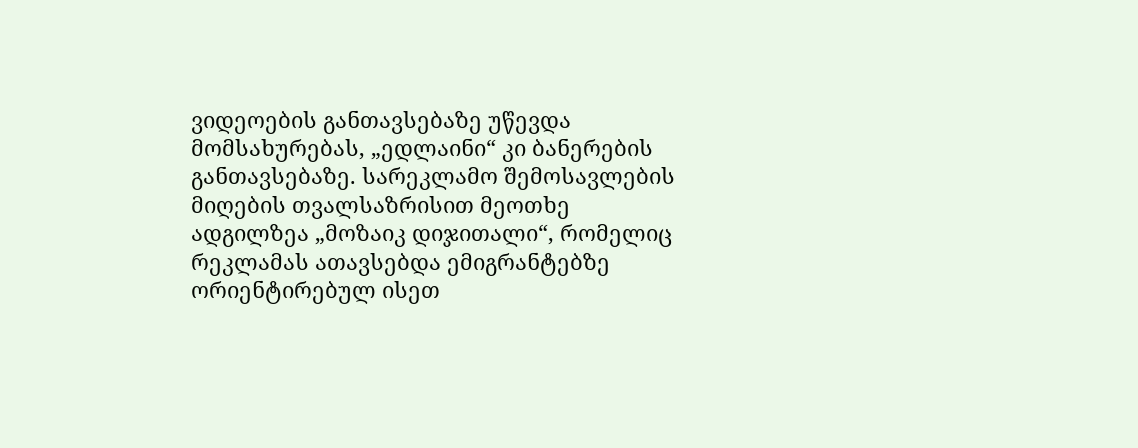ვიდეოების განთავსებაზე უწევდა მომსახურებას, „ედლაინი“ კი ბანერების განთავსებაზე. სარეკლამო შემოსავლების მიღების თვალსაზრისით მეოთხე ადგილზეა „მოზაიკ დიჯითალი“, რომელიც რეკლამას ათავსებდა ემიგრანტებზე ორიენტირებულ ისეთ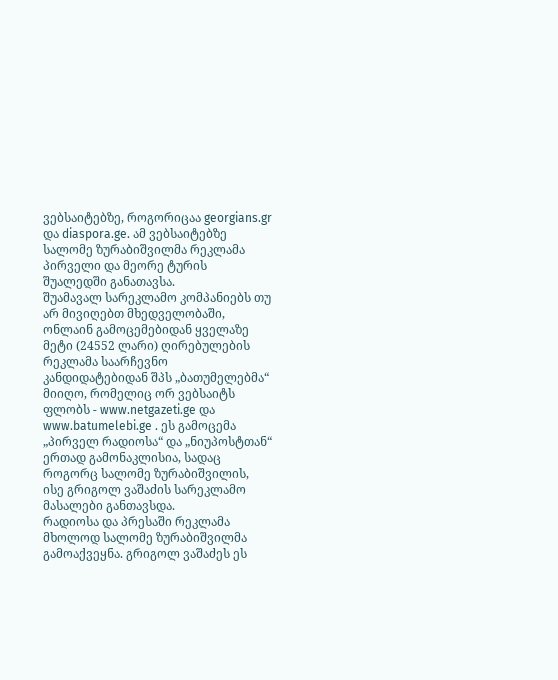ვებსაიტებზე, როგორიცაა georgians.gr და diaspora.ge. ამ ვებსაიტებზე სალომე ზურაბიშვილმა რეკლამა პირველი და მეორე ტურის შუალედში განათავსა.
შუამავალ სარეკლამო კომპანიებს თუ არ მივიღებთ მხედველობაში, ონლაინ გამოცემებიდან ყველაზე მეტი (24552 ლარი) ღირებულების რეკლამა საარჩევნო კანდიდატებიდან შპს „ბათუმელებმა“ მიიღო, რომელიც ორ ვებსაიტს ფლობს - www.netgazeti.ge და www.batumelebi.ge . ეს გამოცემა „პირველ რადიოსა“ და „ნიუპოსტთან“ ერთად გამონაკლისია, სადაც როგორც სალომე ზურაბიშვილის, ისე გრიგოლ ვაშაძის სარეკლამო მასალები განთავსდა.
რადიოსა და პრესაში რეკლამა მხოლოდ სალომე ზურაბიშვილმა გამოაქვეყნა. გრიგოლ ვაშაძეს ეს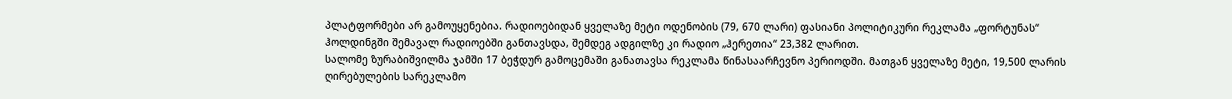პლატფორმები არ გამოუყენებია. რადიოებიდან ყველაზე მეტი ოდენობის (79, 670 ლარი) ფასიანი პოლიტიკური რეკლამა „ფორტუნას“ ჰოლდინგში შემავალ რადიოებში განთავსდა, შემდეგ ადგილზე კი რადიო „ჰერეთია“ 23,382 ლარით.
სალომე ზურაბიშვილმა ჯამში 17 ბეჭდურ გამოცემაში განათავსა რეკლამა წინასაარჩევნო პერიოდში. მათგან ყველაზე მეტი, 19,500 ლარის ღირებულების სარეკლამო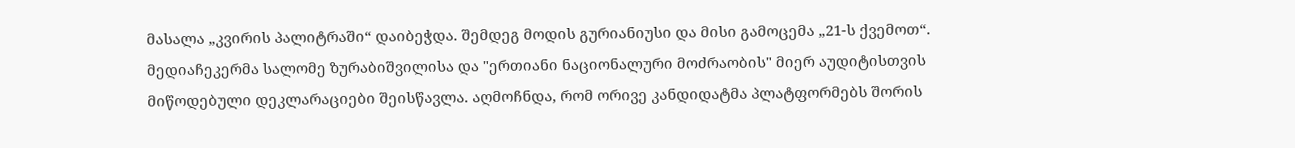მასალა „კვირის პალიტრაში“ დაიბეჭდა. შემდეგ მოდის გურიანიუსი და მისი გამოცემა „21-ს ქვემოთ“.
მედიაჩეკერმა სალომე ზურაბიშვილისა და "ერთიანი ნაციონალური მოძრაობის" მიერ აუდიტისთვის მიწოდებული დეკლარაციები შეისწავლა. აღმოჩნდა, რომ ორივე კანდიდატმა პლატფორმებს შორის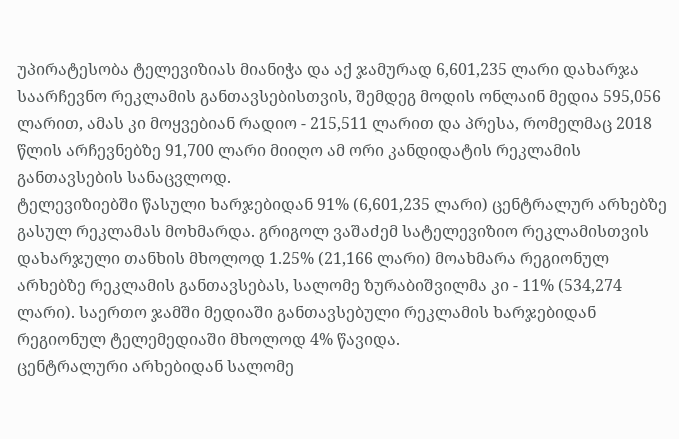უპირატესობა ტელევიზიას მიანიჭა და აქ ჯამურად 6,601,235 ლარი დახარჯა საარჩევნო რეკლამის განთავსებისთვის, შემდეგ მოდის ონლაინ მედია 595,056 ლარით, ამას კი მოყვებიან რადიო - 215,511 ლარით და პრესა, რომელმაც 2018 წლის არჩევნებზე 91,700 ლარი მიიღო ამ ორი კანდიდატის რეკლამის განთავსების სანაცვლოდ.
ტელევიზიებში წასული ხარჯებიდან 91% (6,601,235 ლარი) ცენტრალურ არხებზე გასულ რეკლამას მოხმარდა. გრიგოლ ვაშაძემ სატელევიზიო რეკლამისთვის დახარჯული თანხის მხოლოდ 1.25% (21,166 ლარი) მოახმარა რეგიონულ არხებზე რეკლამის განთავსებას, სალომე ზურაბიშვილმა კი - 11% (534,274 ლარი). საერთო ჯამში მედიაში განთავსებული რეკლამის ხარჯებიდან რეგიონულ ტელემედიაში მხოლოდ 4% წავიდა.
ცენტრალური არხებიდან სალომე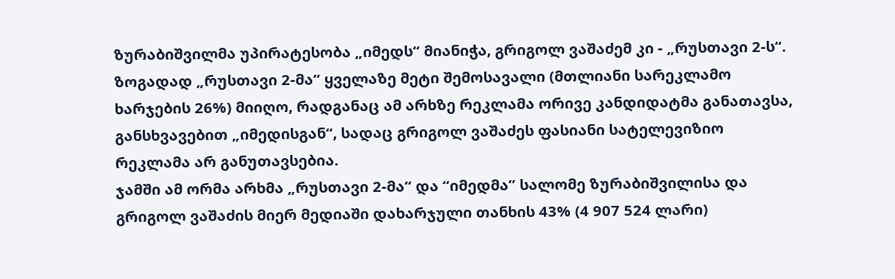ზურაბიშვილმა უპირატესობა „იმედს“ მიანიჭა, გრიგოლ ვაშაძემ კი - „რუსთავი 2-ს“. ზოგადად „რუსთავი 2-მა“ ყველაზე მეტი შემოსავალი (მთლიანი სარეკლამო ხარჯების 26%) მიიღო, რადგანაც ამ არხზე რეკლამა ორივე კანდიდატმა განათავსა, განსხვავებით „იმედისგან“, სადაც გრიგოლ ვაშაძეს ფასიანი სატელევიზიო რეკლამა არ განუთავსებია.
ჯამში ამ ორმა არხმა „რუსთავი 2-მა“ და “იმედმა” სალომე ზურაბიშვილისა და გრიგოლ ვაშაძის მიერ მედიაში დახარჯული თანხის 43% (4 907 524 ლარი)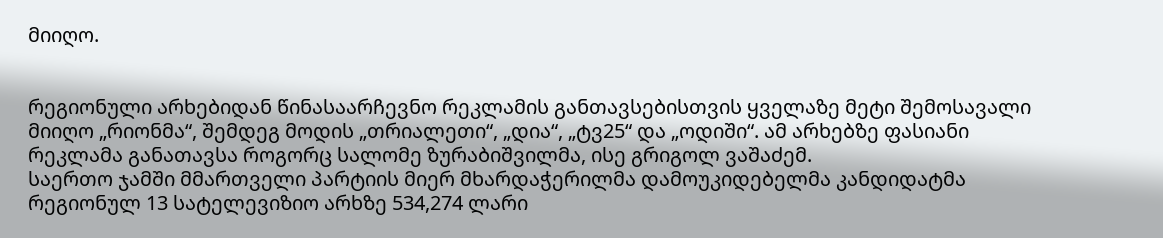მიიღო.


რეგიონული არხებიდან წინასაარჩევნო რეკლამის განთავსებისთვის ყველაზე მეტი შემოსავალი მიიღო „რიონმა“, შემდეგ მოდის „თრიალეთი“, „დია“, „ტვ25“ და „ოდიში“. ამ არხებზე ფასიანი რეკლამა განათავსა როგორც სალომე ზურაბიშვილმა, ისე გრიგოლ ვაშაძემ.
საერთო ჯამში მმართველი პარტიის მიერ მხარდაჭერილმა დამოუკიდებელმა კანდიდატმა რეგიონულ 13 სატელევიზიო არხზე 534,274 ლარი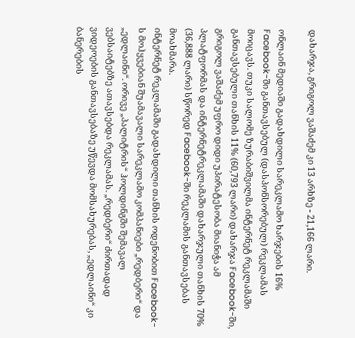დახარჯა, გრიგოლ ვაშაძემ კი 13 არხზე - 21,166 ლარი.

ონლაინ მედიაში გადახდილი სარეკლამო ხარჯების 16% Facebook-ში განთავსებულ (დასპონსორებულ) რეკლამას მოიცავს. თუკი სალომე ზურაბიშვილმა ინტერნეტ რეკლამაში განთავსებული თანხის 11% (60,793 ლარი) დახარჯა Facebook-ში, გრიგოლ ვაშაძემ უფრო დიდი უპირატესობა მიანიჭა ამ პლატფორმას და ინტერნეტრეკლამაში დახარჯული თანხის 70% (36,888 ლარი) სწორედ Facebook-ში რეკლამის განთავსებას მოახმარა.
ინტერნეტ რეკლამაში გადახდილი თანხის ოდენობით Facebook-ს მოჰყვებიან შუამავალი სარეკლამო კომპანიები „რედბერი“ და „ედლაინი“. ორივე „პალიტრის“ ჰოლდინგში შემავალ ვებსაიტებზე ათავსებდა რეკლამას. „რედბერი“ ძირთადად ვიდეოების განთავსებაზე უწევდა მომსახურებას, „ედლაინი“ კი ბანერების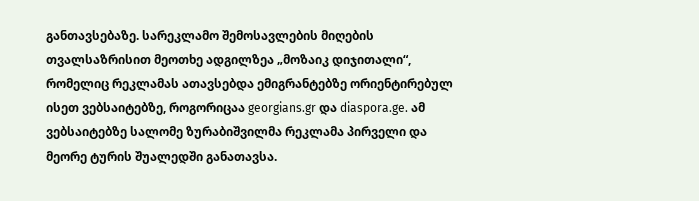განთავსებაზე. სარეკლამო შემოსავლების მიღების თვალსაზრისით მეოთხე ადგილზეა „მოზაიკ დიჯითალი“, რომელიც რეკლამას ათავსებდა ემიგრანტებზე ორიენტირებულ ისეთ ვებსაიტებზე, როგორიცაა georgians.gr და diaspora.ge. ამ ვებსაიტებზე სალომე ზურაბიშვილმა რეკლამა პირველი და მეორე ტურის შუალედში განათავსა.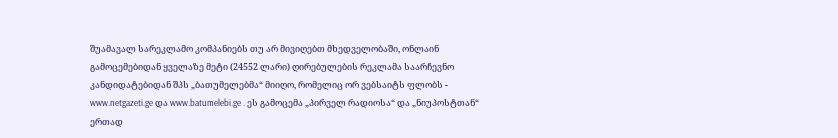შუამავალ სარეკლამო კომპანიებს თუ არ მივიღებთ მხედველობაში, ონლაინ გამოცემებიდან ყველაზე მეტი (24552 ლარი) ღირებულების რეკლამა საარჩევნო კანდიდატებიდან შპს „ბათუმელებმა“ მიიღო, რომელიც ორ ვებსაიტს ფლობს - www.netgazeti.ge და www.batumelebi.ge . ეს გამოცემა „პირველ რადიოსა“ და „ნიუპოსტთან“ ერთად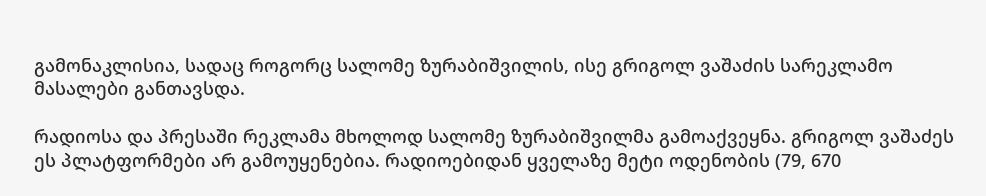გამონაკლისია, სადაც როგორც სალომე ზურაბიშვილის, ისე გრიგოლ ვაშაძის სარეკლამო მასალები განთავსდა.

რადიოსა და პრესაში რეკლამა მხოლოდ სალომე ზურაბიშვილმა გამოაქვეყნა. გრიგოლ ვაშაძეს ეს პლატფორმები არ გამოუყენებია. რადიოებიდან ყველაზე მეტი ოდენობის (79, 670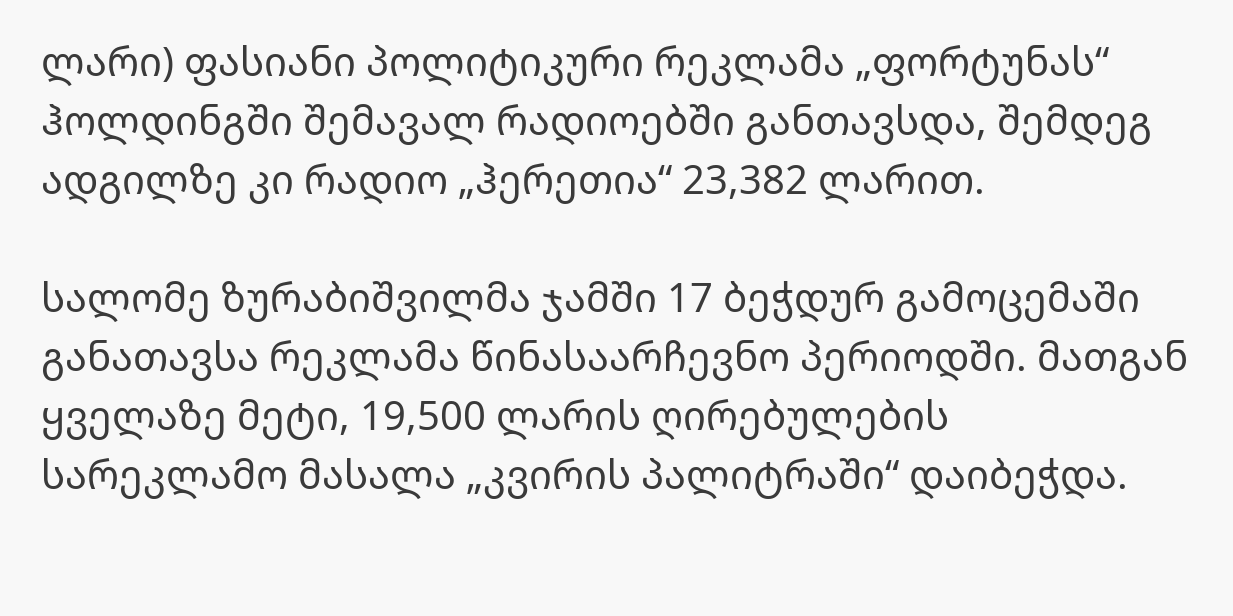ლარი) ფასიანი პოლიტიკური რეკლამა „ფორტუნას“ ჰოლდინგში შემავალ რადიოებში განთავსდა, შემდეგ ადგილზე კი რადიო „ჰერეთია“ 23,382 ლარით.

სალომე ზურაბიშვილმა ჯამში 17 ბეჭდურ გამოცემაში განათავსა რეკლამა წინასაარჩევნო პერიოდში. მათგან ყველაზე მეტი, 19,500 ლარის ღირებულების სარეკლამო მასალა „კვირის პალიტრაში“ დაიბეჭდა.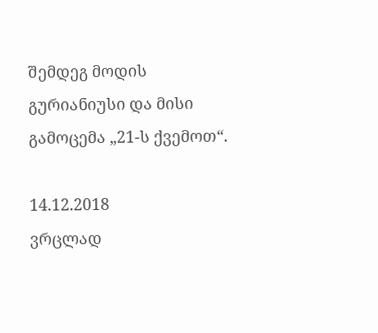შემდეგ მოდის გურიანიუსი და მისი გამოცემა „21-ს ქვემოთ“.

14.12.2018
ვრცლად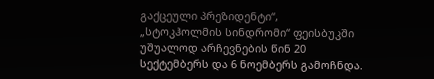გაქცეული პრეზიდენტი“,
„სტოკჰოლმის სინდრომი“ ფეისბუკში უშუალოდ არჩევნების წინ 20
სექტემბერს და 6 ნოემბერს გამოჩნდა.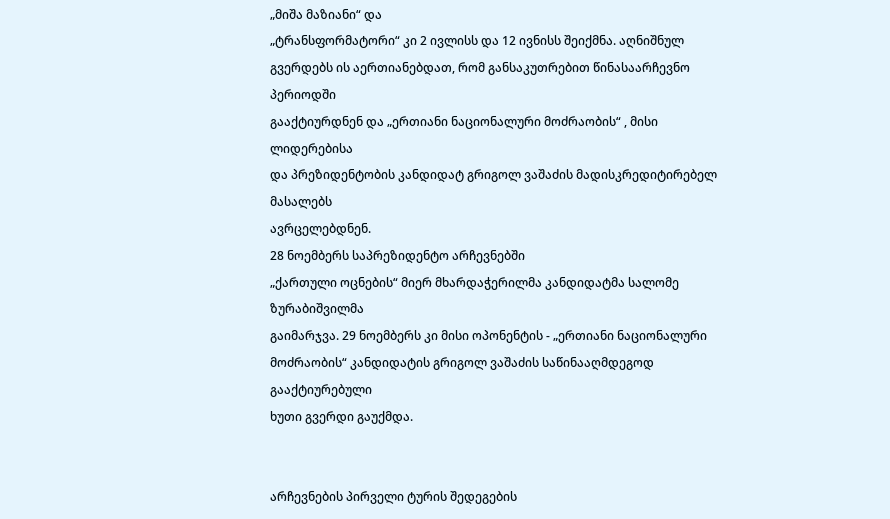„მიშა მაზიანი“ და
„ტრანსფორმატორი“ კი 2 ივლისს და 12 ივნისს შეიქმნა. აღნიშნულ
გვერდებს ის აერთიანებდათ, რომ განსაკუთრებით წინასაარჩევნო პერიოდში
გააქტიურდნენ და „ერთიანი ნაციონალური მოძრაობის“ , მისი ლიდერებისა
და პრეზიდენტობის კანდიდატ გრიგოლ ვაშაძის მადისკრედიტირებელ მასალებს
ავრცელებდნენ.
28 ნოემბერს საპრეზიდენტო არჩევნებში
„ქართული ოცნების“ მიერ მხარდაჭერილმა კანდიდატმა სალომე ზურაბიშვილმა
გაიმარჯვა. 29 ნოემბერს კი მისი ოპონენტის - „ერთიანი ნაციონალური
მოძრაობის“ კანდიდატის გრიგოლ ვაშაძის საწინააღმდეგოდ გააქტიურებული
ხუთი გვერდი გაუქმდა.


არჩევნების პირველი ტურის შედეგების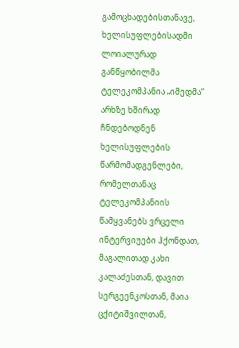გამოცხადებისთანავე, ხელისუფლებისადმი ლოიალურად განწყობილმა
ტელეკომპანია „იმედმა“
არხზე ხშირად ჩნდებოდნენ ხელისუფლების
წარმომადგენლები, რომელთანაც ტელეკომპანიის წამყვანებს ვრცელი
ინტერვიუები ჰქონდათ, მაგალითად კახი კალაძესთან, დავით
სერგეენკოსთან, მაია ცქიტიშვილთან,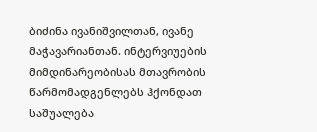ბიძინა ივანიშვილთან, ივანე
მაჭავარიანთან. ინტერვიუების მიმდინარეობისას მთავრობის
წარმომადგენლებს ჰქონდათ საშუალება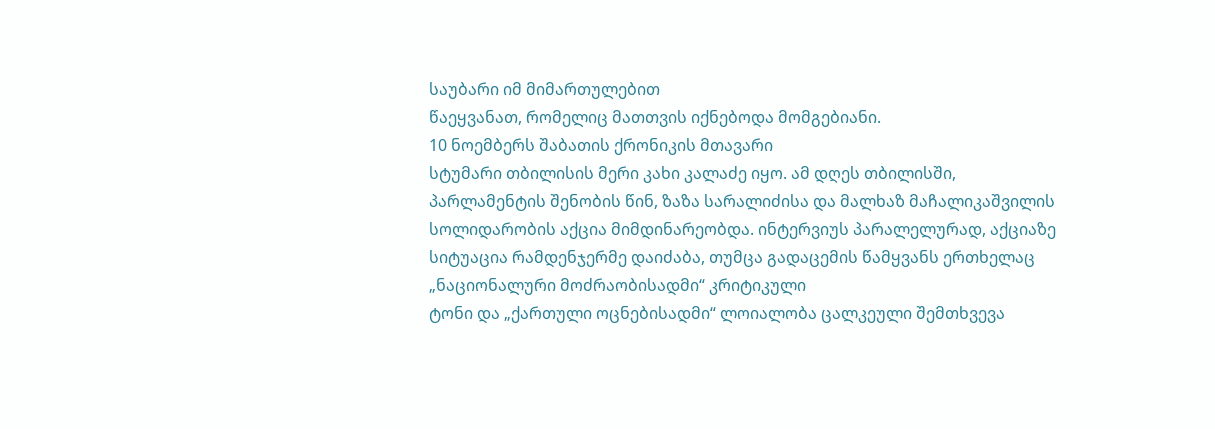საუბარი იმ მიმართულებით
წაეყვანათ, რომელიც მათთვის იქნებოდა მომგებიანი.
10 ნოემბერს შაბათის ქრონიკის მთავარი
სტუმარი თბილისის მერი კახი კალაძე იყო. ამ დღეს თბილისში,
პარლამენტის შენობის წინ, ზაზა სარალიძისა და მალხაზ მაჩალიკაშვილის
სოლიდარობის აქცია მიმდინარეობდა. ინტერვიუს პარალელურად, აქციაზე
სიტუაცია რამდენჯერმე დაიძაბა, თუმცა გადაცემის წამყვანს ერთხელაც
„ნაციონალური მოძრაობისადმი“ კრიტიკული
ტონი და „ქართული ოცნებისადმი“ ლოიალობა ცალკეული შემთხვევა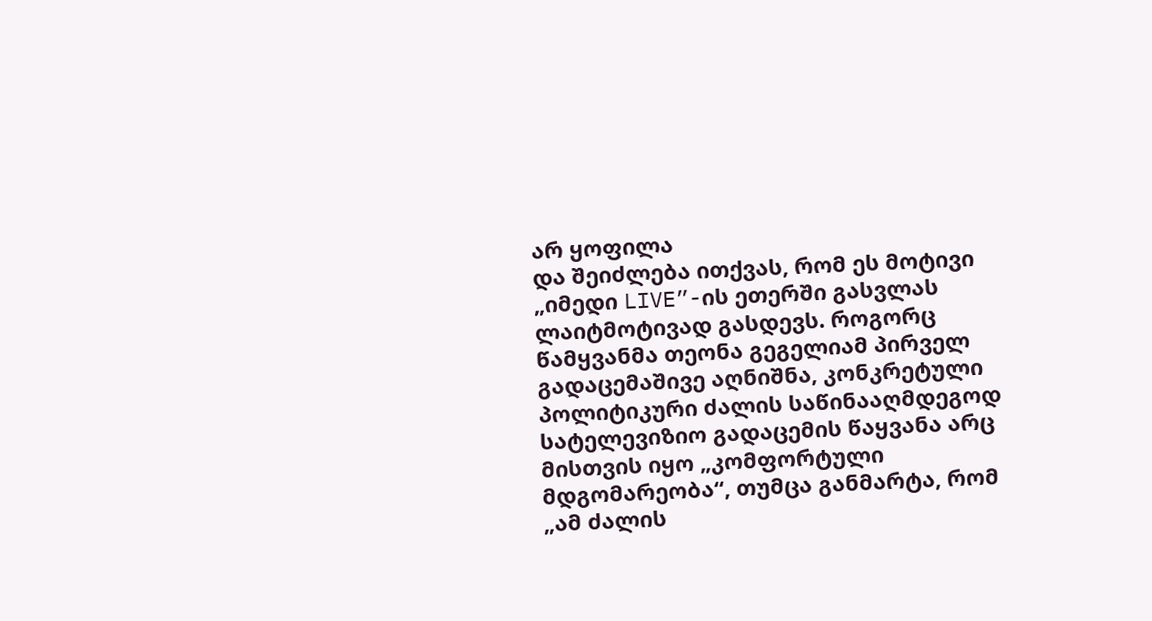არ ყოფილა
და შეიძლება ითქვას, რომ ეს მოტივი „იმედი LIVE”-ის ეთერში გასვლას
ლაიტმოტივად გასდევს. როგორც წამყვანმა თეონა გეგელიამ პირველ
გადაცემაშივე აღნიშნა, კონკრეტული პოლიტიკური ძალის საწინააღმდეგოდ
სატელევიზიო გადაცემის წაყვანა არც მისთვის იყო „კომფორტული
მდგომარეობა“, თუმცა განმარტა, რომ „ამ ძალის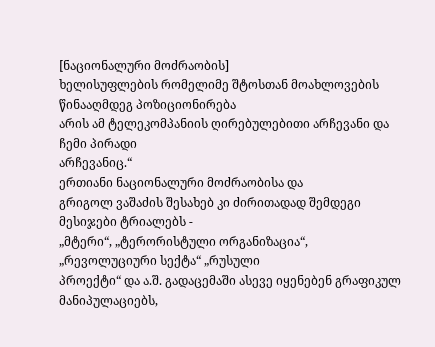[ნაციონალური მოძრაობის]
ხელისუფლების რომელიმე შტოსთან მოახლოვების წინააღმდეგ პოზიციონირება
არის ამ ტელეკომპანიის ღირებულებითი არჩევანი და ჩემი პირადი
არჩევანიც.“
ერთიანი ნაციონალური მოძრაობისა და
გრიგოლ ვაშაძის შესახებ კი ძირითადად შემდეგი მესიჯები ტრიალებს -
„მტერი“, „ტერორისტული ორგანიზაცია“, „რევოლუციური სექტა“ „რუსული
პროექტი“ და ა.შ. გადაცემაში ასევე იყენებენ გრაფიკულ მანიპულაციებს,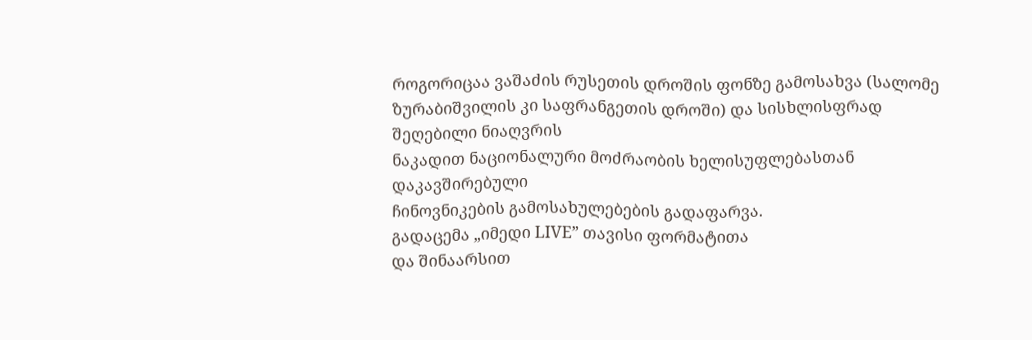როგორიცაა ვაშაძის რუსეთის დროშის ფონზე გამოსახვა (სალომე
ზურაბიშვილის კი საფრანგეთის დროში) და სისხლისფრად შეღებილი ნიაღვრის
ნაკადით ნაციონალური მოძრაობის ხელისუფლებასთან დაკავშირებული
ჩინოვნიკების გამოსახულებების გადაფარვა.
გადაცემა „იმედი LIVE” თავისი ფორმატითა
და შინაარსით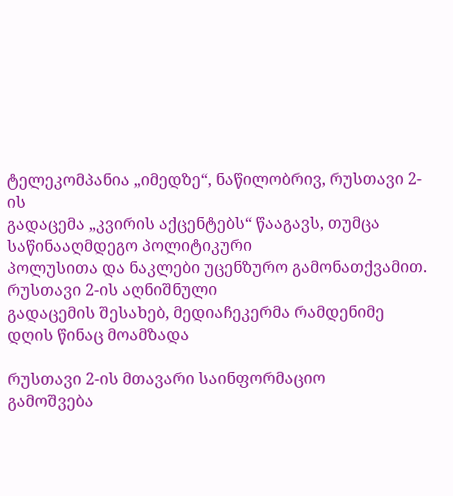ტელეკომპანია „იმედზე“, ნაწილობრივ, რუსთავი 2-ის
გადაცემა „კვირის აქცენტებს“ წააგავს, თუმცა საწინააღმდეგო პოლიტიკური
პოლუსითა და ნაკლები უცენზურო გამონათქვამით. რუსთავი 2-ის აღნიშნული
გადაცემის შესახებ, მედიაჩეკერმა რამდენიმე დღის წინაც მოამზადა

რუსთავი 2-ის მთავარი საინფორმაციო
გამოშვება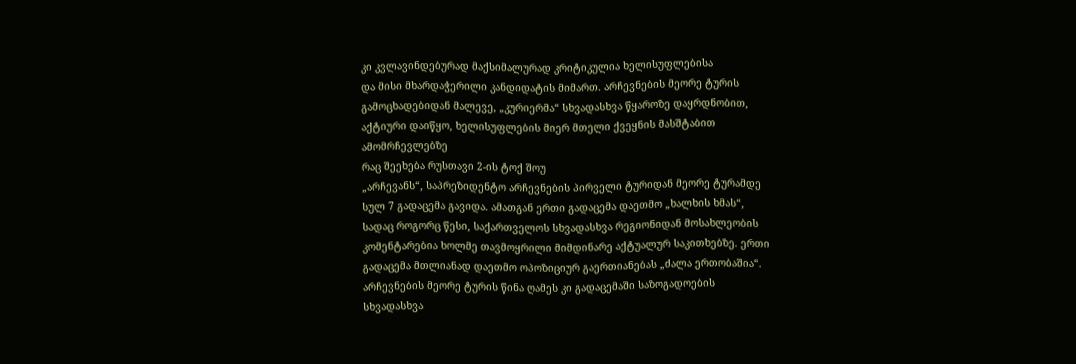კი კვლავინდებურად მაქსიმალურად კრიტიკულია ხელისუფლებისა
და მისი მხარდაჭერილი კანდიდატის მიმართ. არჩევნების მეორე ტურის
გამოცხადებიდან მალევე, „კურიერმა“ სხვადასხვა წყაროზე დაყრდნობით,
აქტიური დაიწყო, ხელისუფლების მიერ მთელი ქვეყნის მასშტაბით
ამომრჩევლებზე
რაც შეეხება რუსთავი 2-ის ტოქ შოუ
„არჩევანს“, საპრეზიდენტო არჩევნების პირველი ტურიდან მეორე ტურამდე
სულ 7 გადაცემა გავიდა. ამათგან ერთი გადაცემა დაეთმო „ხალხის ხმას“,
სადაც როგორც წესი, საქართველოს სხვადასხვა რეგიონიდან მოსახლეობის
კომენტარებია ხოლმე თავმოყრილი მიმდინარე აქტუალურ საკითხებზე. ერთი
გადაცემა მთლიანად დაეთმო ოპოზიციურ გაერთიანებას „ძალა ერთობაშია“.
არჩევნების მეორე ტურის წინა ღამეს კი გადაცემაში საზოგადოების
სხვადასხვა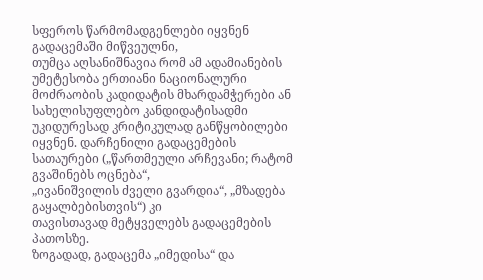სფეროს წარმომადგენლები იყვნენ გადაცემაში მიწვეულნი,
თუმცა აღსანიშნავია რომ ამ ადამიანების უმეტესობა ერთიანი ნაციონალური
მოძრაობის კადიდატის მხარდამჭერები ან სახელისუფლებო კანდიდატისადმი
უკიდურესად კრიტიკულად განწყობილები იყვნენ. დარჩენილი გადაცემების
სათაურები („წართმეული არჩევანი; რატომ გვაშინებს ოცნება“,
„ივანიშვილის ძველი გვარდია“, „მზადება გაყალბებისთვის“) კი
თავისთავად მეტყველებს გადაცემების პათოსზე.
ზოგადად, გადაცემა „იმედისა“ და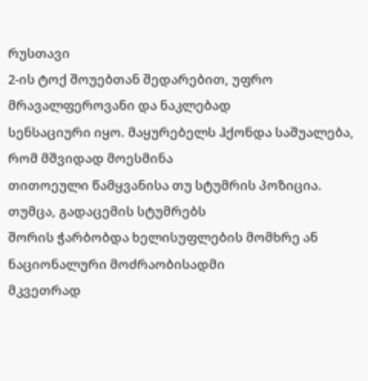რუსთავი
2-ის ტოქ შოუებთან შედარებით, უფრო მრავალფეროვანი და ნაკლებად
სენსაციური იყო. მაყურებელს ჰქონდა საშუალება, რომ მშვიდად მოესმინა
თითოეული წამყვანისა თუ სტუმრის პოზიცია. თუმცა, გადაცემის სტუმრებს
შორის ჭარბობდა ხელისუფლების მომხრე ან ნაციონალური მოძრაობისადმი
მკვეთრად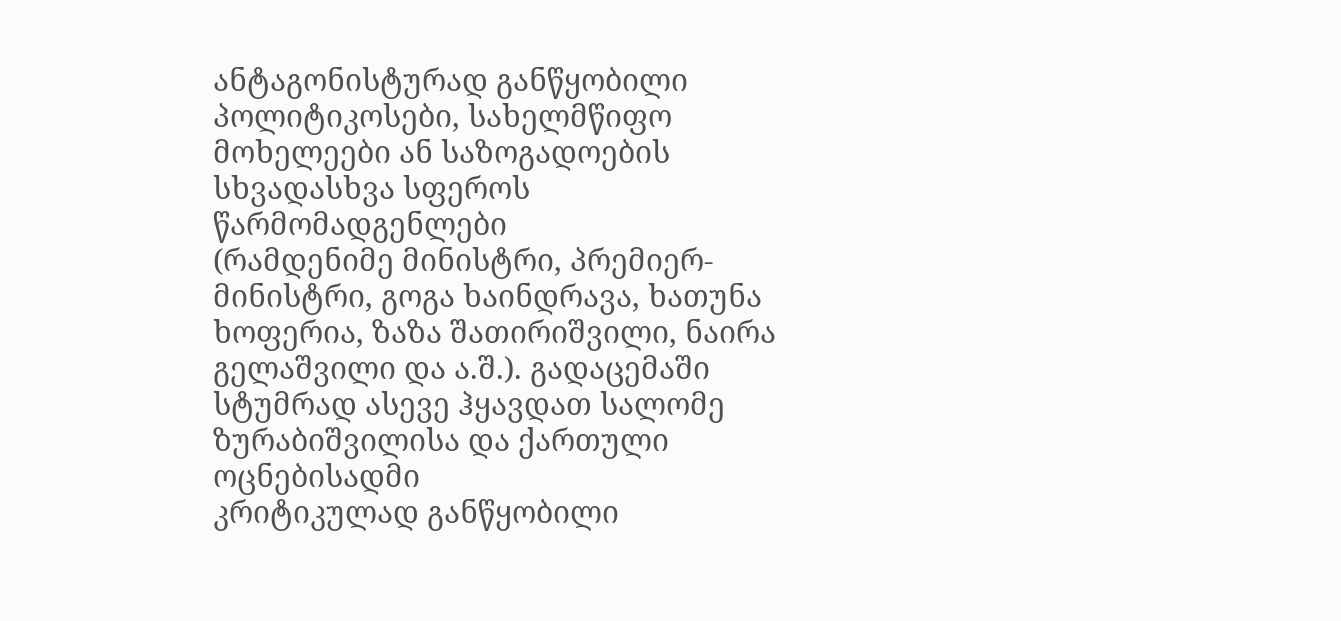ანტაგონისტურად განწყობილი პოლიტიკოსები, სახელმწიფო
მოხელეები ან საზოგადოების სხვადასხვა სფეროს წარმომადგენლები
(რამდენიმე მინისტრი, პრემიერ-მინისტრი, გოგა ხაინდრავა, ხათუნა
ხოფერია, ზაზა შათირიშვილი, ნაირა გელაშვილი და ა.შ.). გადაცემაში
სტუმრად ასევე ჰყავდათ სალომე ზურაბიშვილისა და ქართული ოცნებისადმი
კრიტიკულად განწყობილი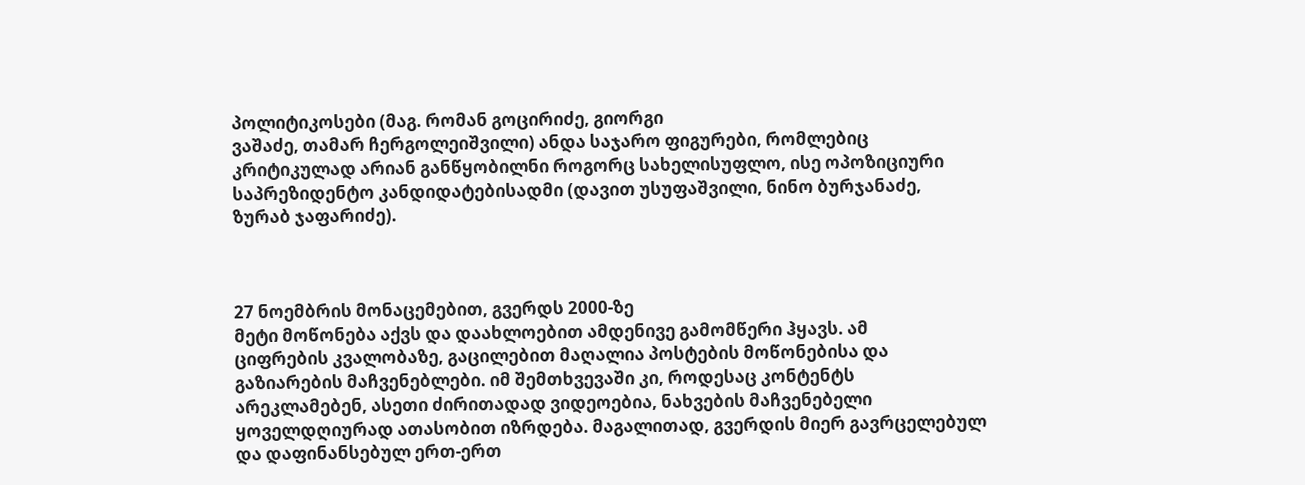პოლიტიკოსები (მაგ. რომან გოცირიძე, გიორგი
ვაშაძე, თამარ ჩერგოლეიშვილი) ანდა საჯარო ფიგურები, რომლებიც
კრიტიკულად არიან განწყობილნი როგორც სახელისუფლო, ისე ოპოზიციური
საპრეზიდენტო კანდიდატებისადმი (დავით უსუფაშვილი, ნინო ბურჯანაძე,
ზურაბ ჯაფარიძე).



27 ნოემბრის მონაცემებით, გვერდს 2000-ზე
მეტი მოწონება აქვს და დაახლოებით ამდენივე გამომწერი ჰყავს. ამ
ციფრების კვალობაზე, გაცილებით მაღალია პოსტების მოწონებისა და
გაზიარების მაჩვენებლები. იმ შემთხვევაში კი, როდესაც კონტენტს
არეკლამებენ, ასეთი ძირითადად ვიდეოებია, ნახვების მაჩვენებელი
ყოველდღიურად ათასობით იზრდება. მაგალითად, გვერდის მიერ გავრცელებულ
და დაფინანსებულ ერთ-ერთ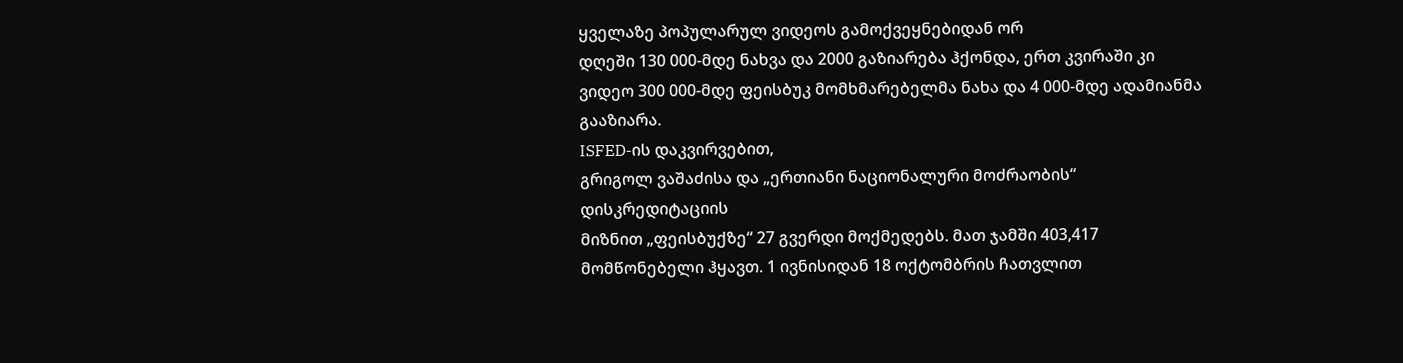ყველაზე პოპულარულ ვიდეოს გამოქვეყნებიდან ორ
დღეში 130 000-მდე ნახვა და 2000 გაზიარება ჰქონდა, ერთ კვირაში კი
ვიდეო 300 000-მდე ფეისბუკ მომხმარებელმა ნახა და 4 000-მდე ადამიანმა
გააზიარა.
ISFED-ის დაკვირვებით,
გრიგოლ ვაშაძისა და „ერთიანი ნაციონალური მოძრაობის“ დისკრედიტაციის
მიზნით „ფეისბუქზე“ 27 გვერდი მოქმედებს. მათ ჯამში 403,417
მომწონებელი ჰყავთ. 1 ივნისიდან 18 ოქტომბრის ჩათვლით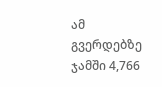ამ გვერდებზე
ჯამში 4,766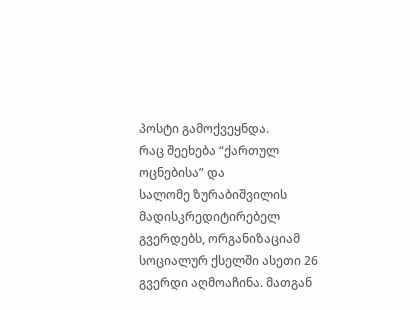პოსტი გამოქვეყნდა.
რაც შეეხება “ქართულ ოცნებისა” და
სალომე ზურაბიშვილის მადისკრედიტირებელ გვერდებს, ორგანიზაციამ
სოციალურ ქსელში ასეთი 26 გვერდი აღმოაჩინა. მათგან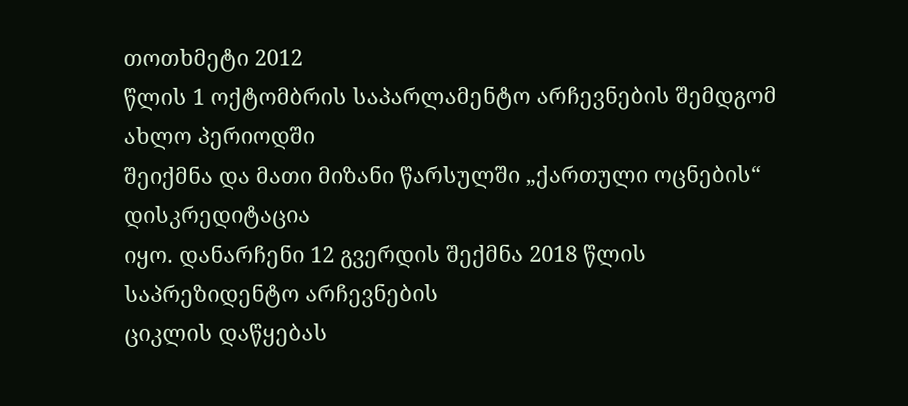თოთხმეტი 2012
წლის 1 ოქტომბრის საპარლამენტო არჩევნების შემდგომ ახლო პერიოდში
შეიქმნა და მათი მიზანი წარსულში „ქართული ოცნების“ დისკრედიტაცია
იყო. დანარჩენი 12 გვერდის შექმნა 2018 წლის საპრეზიდენტო არჩევნების
ციკლის დაწყებას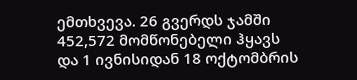ემთხვევა. 26 გვერდს ჯამში 452,572 მომწონებელი ჰყავს
და 1 ივნისიდან 18 ოქტომბრის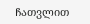ჩათვლით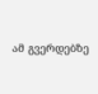ამ გვერდებზე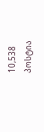10,538 პოსტია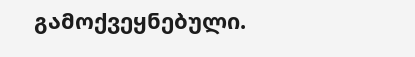გამოქვეყნებული.